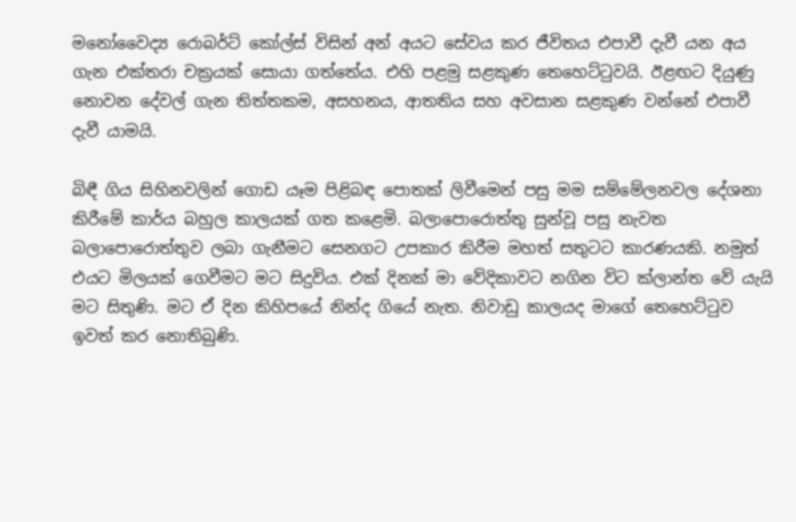මනෝවෛද්‍ය රොබර්ට් කෝල්ස් විසින් අන් අයට සේවය කර ජීවිතය එපාවී දැවී යන අය ගැන එක්තරා චක්‍රයක් සොයා ගත්තේය. එහි පළමු සළකුණ තෙහෙට්ටුවයි. ඊළඟට දියුණු නොවන දේවල් ගැන තිත්තකම, අසහනය, ආතතිය සහ අවසාන සළකුණ වන්නේ එපාවී දැවී යාමයි.

බිඳී ගිය සිහිනවලින් ගොඩ යෑම පිළිබඳ පොතක් ලිවීමෙන් පසු මම සම්මේලනවල දේශනා කිරීමේ කාර්ය බහුල කාලයක් ගත කළෙමි. බලාපොරොත්තු සුන්වූ පසු නැවත බලාපොරොත්තුව ලබා ගැනීමට සෙනගට උපකාර කිරීම මහත් සතුටට කාරණයකි. නමුත් එයට මිලයක් ගෙවීමට මට සිදුවිය. එක් දිනක් මා වේදිකාවට නගින විට ක්ලාන්ත වේ යැයි මට සිතුණි. මට ඒ දින කිහිපයේ නින්ද ගියේ නැත. නිවාඩු කාලයද මාගේ තෙහෙට්ටුව ඉවත් කර නොතිබුණි.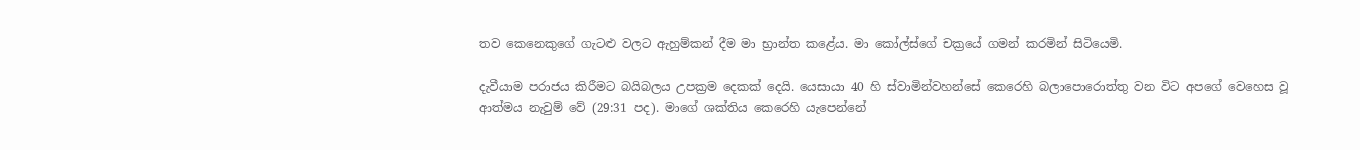තව කෙනෙකුගේ ගැටළු වලට ඇහුම්කන් දීම මා භ්‍රාන්ත කළේය. මා කෝල්ස්ගේ චක්‍රයේ ගමන් කරමින් සිටියෙමි.

දැවීයාම පරාජය කිරීමට බයිබලය උපක්‍රම දෙකක් දෙයි. යෙසායා 40 හි ස්වාමින්වහන්සේ කෙරෙහි බලාපොරොත්තු වන විට අපගේ වෙහෙස වූ ආත්මය නැවුම් වේ (29:31 පද). මාගේ ශක්තිය කෙරෙහි යැපෙන්නේ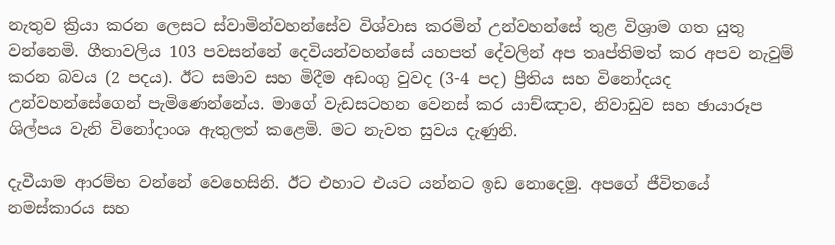නැතුව ක්‍රියා කරන ලෙසට ස්වාමින්වහන්සේව විශ්වාස කරමින් උන්වහන්සේ තුළ විශ්‍රාම ගත යුතු වන්නෙමි. ගීතාවලිය 103 පවසන්නේ දෙවියන්වහන්සේ යහපත් දේවලින් අප තෘප්තිමත් කර අපව නැවුම් කරන බවය (2 පදය). ඊට සමාව සහ මිදීම අඩංගු වුවද (3-4 පද) ප්‍රීතිය සහ විනෝදයද උන්වහන්සේගෙන් පැමිණෙන්නේය. මාගේ වැඩසටහන වෙනස් කර යාච්ඤාව, නිවාඩුව සහ ඡායාරූප ශිල්පය වැනි විනෝදාංශ ඇතුලත් කළෙමි. මට නැවත සුවය දැණුනි.

දැවීයාම ආරම්භ වන්නේ වෙහෙසිනි. ඊට එහාට එයට යන්නට ඉඩ නොදෙමු. අපගේ ජීවිතයේ නමස්කාරය සහ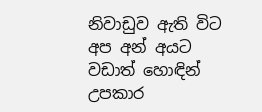නිවාඩුව ඇති විට අප අන් අයට වඩාත් හොඳින් උපකාර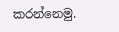කරන්නෙමු.